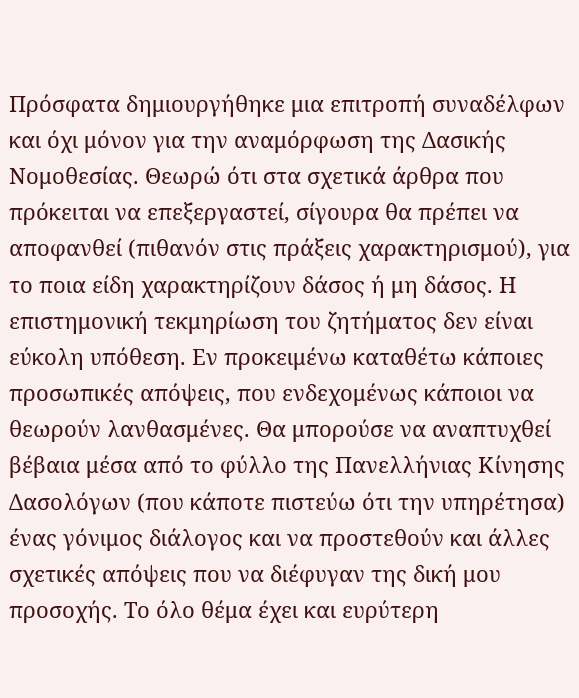Πρόσφατα δημιουργήθηκε μια επιτροπή συναδέλφων και όχι μόνον για την αναμόρφωση της Δασικής Νομοθεσίας. Θεωρώ ότι στα σχετικά άρθρα που πρόκειται να επεξεργαστεί, σίγουρα θα πρέπει να αποφανθεί (πιθανόν στις πράξεις χαρακτηρισμού), για το ποια είδη χαρακτηρίζουν δάσος ή μη δάσος. Η επιστημονική τεκμηρίωση του ζητήματος δεν είναι εύκολη υπόθεση. Εν προκειμένω καταθέτω κάποιες προσωπικές απόψεις, που ενδεχομένως κάποιοι να θεωρούν λανθασμένες. Θα μπορούσε να αναπτυχθεί βέβαια μέσα από το φύλλο της Πανελλήνιας Κίνησης Δασολόγων (που κάποτε πιστεύω ότι την υπηρέτησα) ένας γόνιμος διάλογος και να προστεθούν και άλλες σχετικές απόψεις που να διέφυγαν της δική μου προσοχής. Το όλο θέμα έχει και ευρύτερη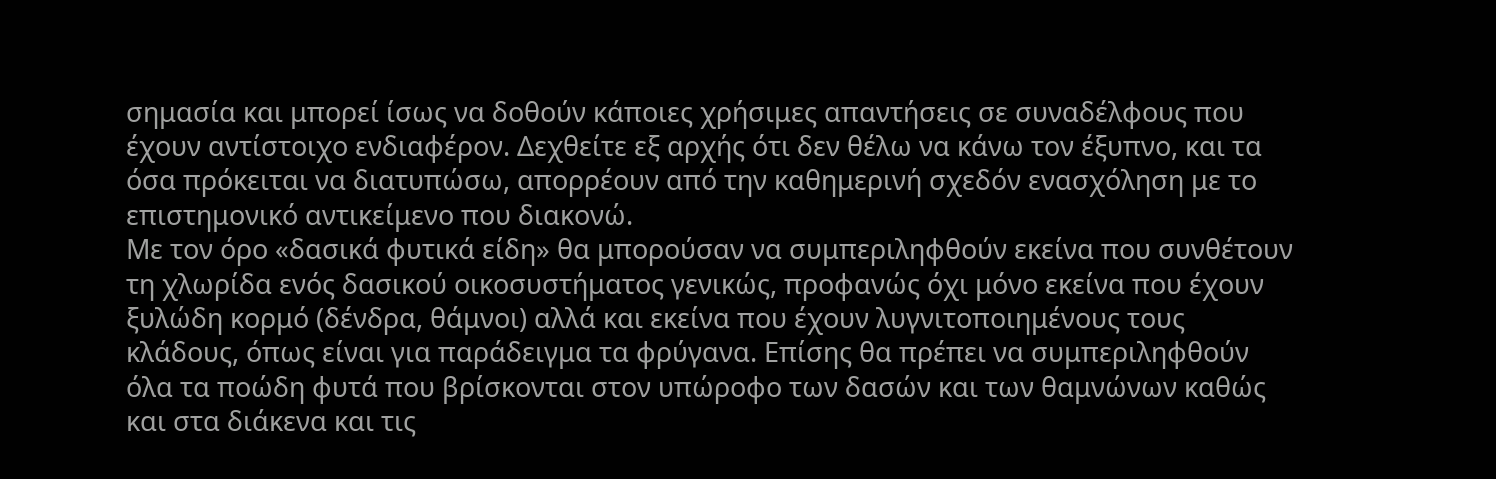σημασία και μπορεί ίσως να δοθούν κάποιες χρήσιμες απαντήσεις σε συναδέλφους που έχουν αντίστοιχο ενδιαφέρον. Δεχθείτε εξ αρχής ότι δεν θέλω να κάνω τον έξυπνο, και τα όσα πρόκειται να διατυπώσω, απορρέουν από την καθημερινή σχεδόν ενασχόληση με το επιστημονικό αντικείμενο που διακονώ.
Με τον όρο «δασικά φυτικά είδη» θα μπορούσαν να συμπεριληφθούν εκείνα που συνθέτουν τη χλωρίδα ενός δασικού οικοσυστήματος γενικώς, προφανώς όχι μόνο εκείνα που έχουν ξυλώδη κορμό (δένδρα, θάμνοι) αλλά και εκείνα που έχουν λυγνιτοποιημένους τους κλάδους, όπως είναι για παράδειγμα τα φρύγανα. Επίσης θα πρέπει να συμπεριληφθούν όλα τα ποώδη φυτά που βρίσκονται στον υπώροφο των δασών και των θαμνώνων καθώς και στα διάκενα και τις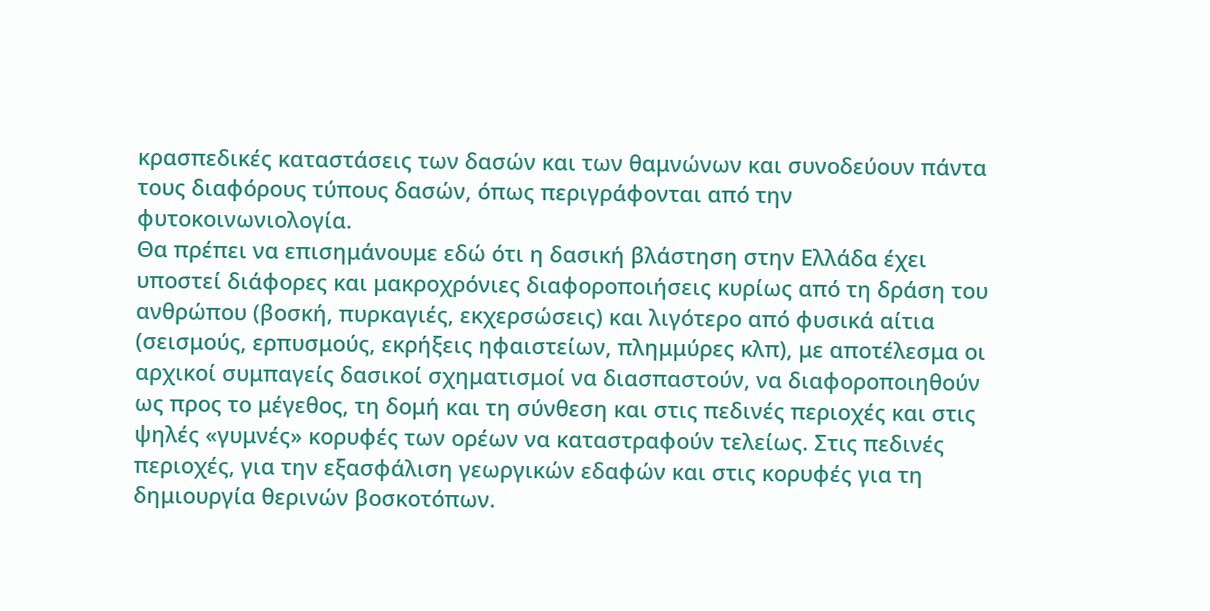κρασπεδικές καταστάσεις των δασών και των θαμνώνων και συνοδεύουν πάντα τους διαφόρους τύπους δασών, όπως περιγράφονται από την φυτοκοινωνιολογία.
Θα πρέπει να επισημάνουμε εδώ ότι η δασική βλάστηση στην Ελλάδα έχει υποστεί διάφορες και μακροχρόνιες διαφοροποιήσεις κυρίως από τη δράση του ανθρώπου (βοσκή, πυρκαγιές, εκχερσώσεις) και λιγότερο από φυσικά αίτια (σεισμούς, ερπυσμούς, εκρήξεις ηφαιστείων, πλημμύρες κλπ), με αποτέλεσμα οι αρχικοί συμπαγείς δασικοί σχηματισμοί να διασπαστούν, να διαφοροποιηθούν ως προς το μέγεθος, τη δομή και τη σύνθεση και στις πεδινές περιοχές και στις ψηλές «γυμνές» κορυφές των ορέων να καταστραφούν τελείως. Στις πεδινές περιοχές, για την εξασφάλιση γεωργικών εδαφών και στις κορυφές για τη δημιουργία θερινών βοσκοτόπων.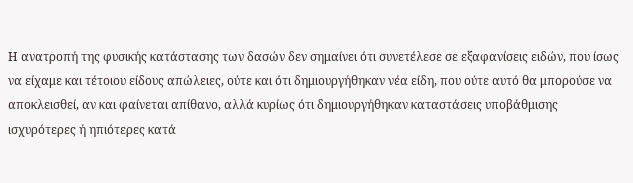Η ανατροπή της φυσικής κατάστασης των δασών δεν σημαίνει ότι συνετέλεσε σε εξαφανίσεις ειδών, που ίσως να είχαμε και τέτοιου είδους απώλειες, ούτε και ότι δημιουργήθηκαν νέα είδη, που ούτε αυτό θα μπορούσε να αποκλεισθεί, αν και φαίνεται απίθανο, αλλά κυρίως ότι δημιουργήθηκαν καταστάσεις υποβάθμισης ισχυρότερες ή ηπιότερες κατά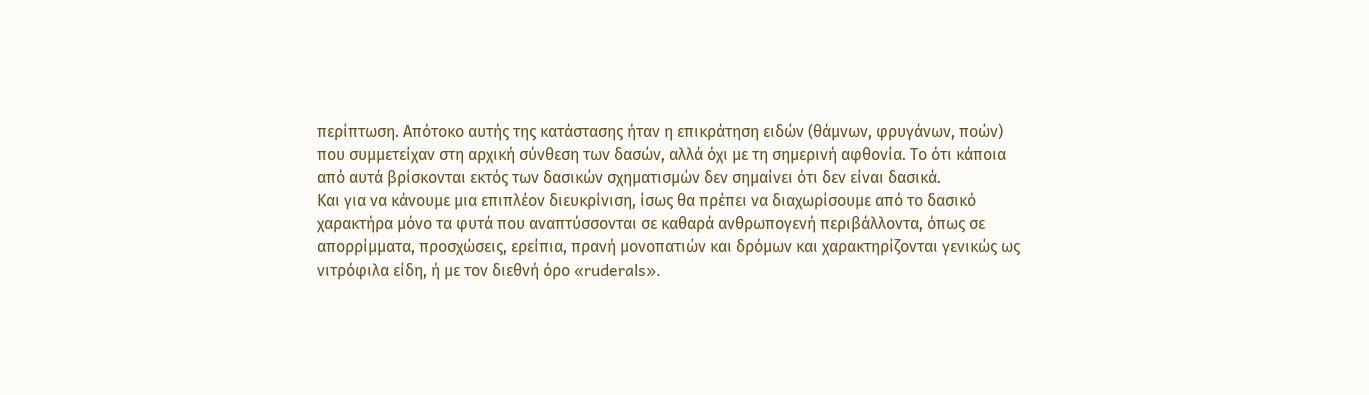περίπτωση. Απότοκο αυτής της κατάστασης ήταν η επικράτηση ειδών (θάμνων, φρυγάνων, ποών) που συμμετείχαν στη αρχική σύνθεση των δασών, αλλά όχι με τη σημερινή αφθονία. Το ότι κάποια από αυτά βρίσκονται εκτός των δασικών σχηματισμών δεν σημαίνει ότι δεν είναι δασικά.
Και για να κάνουμε μια επιπλέον διευκρίνιση, ίσως θα πρέπει να διαχωρίσουμε από το δασικό χαρακτήρα μόνο τα φυτά που αναπτύσσονται σε καθαρά ανθρωπογενή περιβάλλοντα, όπως σε απορρίμματα, προσχώσεις, ερείπια, πρανή μονοπατιών και δρόμων και χαρακτηρίζονται γενικώς ως νιτρόφιλα είδη, ή με τον διεθνή όρο «ruderals».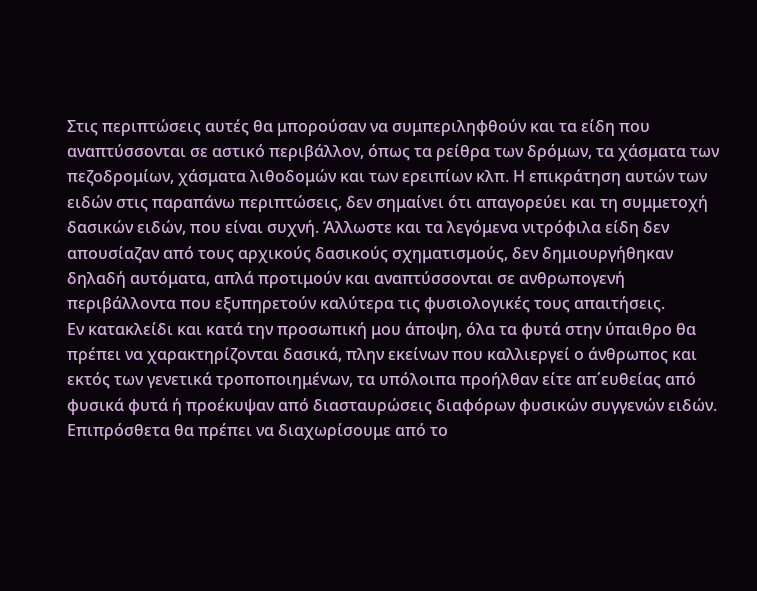Στις περιπτώσεις αυτές θα μπορούσαν να συμπεριληφθούν και τα είδη που αναπτύσσονται σε αστικό περιβάλλον, όπως τα ρείθρα των δρόμων, τα χάσματα των πεζοδρομίων, χάσματα λιθοδομών και των ερειπίων κλπ. Η επικράτηση αυτών των ειδών στις παραπάνω περιπτώσεις, δεν σημαίνει ότι απαγορεύει και τη συμμετοχή δασικών ειδών, που είναι συχνή. Άλλωστε και τα λεγόμενα νιτρόφιλα είδη δεν απουσίαζαν από τους αρχικούς δασικούς σχηματισμούς, δεν δημιουργήθηκαν δηλαδή αυτόματα, απλά προτιμούν και αναπτύσσονται σε ανθρωπογενή περιβάλλοντα που εξυπηρετούν καλύτερα τις φυσιολογικές τους απαιτήσεις.
Εν κατακλείδι και κατά την προσωπική μου άποψη, όλα τα φυτά στην ύπαιθρο θα πρέπει να χαρακτηρίζονται δασικά, πλην εκείνων που καλλιεργεί ο άνθρωπος και εκτός των γενετικά τροποποιημένων, τα υπόλοιπα προήλθαν είτε απ΄ευθείας από φυσικά φυτά ή προέκυψαν από διασταυρώσεις διαφόρων φυσικών συγγενών ειδών.
Επιπρόσθετα θα πρέπει να διαχωρίσουμε από το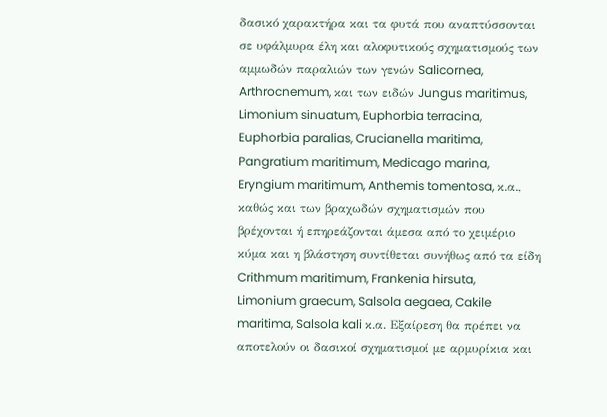δασικό χαρακτήρα και τα φυτά που αναπτύσσονται σε υφάλμυρα έλη και αλοφυτικούς σχηματισμούς των αμμωδών παραλιών των γενών Salicornea, Arthrocnemum, και των ειδών Jungus maritimus, Limonium sinuatum, Euphorbia terracina, Euphorbia paralias, Crucianella maritima, Pangratium maritimum, Medicago marina, Eryngium maritimum, Anthemis tomentosa, κ.α., καθώς και των βραχωδών σχηματισμών που βρέχονται ή επηρεάζονται άμεσα από το χειμέριο κύμα και η βλάστηση συντίθεται συνήθως από τα είδη Crithmum maritimum, Frankenia hirsuta, Limonium graecum, Salsola aegaea, Cakile maritima, Salsola kali κ.α. Εξαίρεση θα πρέπει να αποτελούν οι δασικοί σχηματισμοί με αρμυρίκια και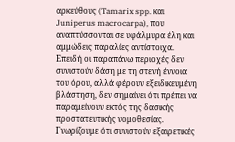αρκεύθους (Tamarix spp. και Juniperus macrocarpa), που αναπτύσσονται σε υφάλμυρα έλη και αμμώδεις παραλίες αντίστοιχα.
Επειδή οι παραπάνω περιοχές δεν συνιστούν δάση με τη στενή έννοια του όρου, αλλά φέρουν εξειδικευμένη βλάστηση, δεν σημαίνει ότι πρέπει να παραμείνουν εκτός της δασικής προστατευτικής νομοθεσίας. Γνωρίζουμε ότι συνιστούν εξαιρετικές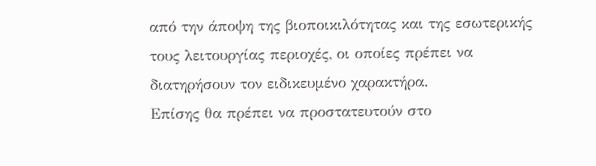από την άποψη της βιοποικιλότητας και της εσωτερικής τους λειτουργίας περιοχές, οι οποίες πρέπει να διατηρήσουν τον ειδικευμένο χαρακτήρα.
Επίσης θα πρέπει να προστατευτούν στο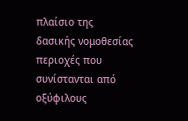πλαίσιο της δασικής νομοθεσίας περιοχές που συνίστανται από οξύφιλους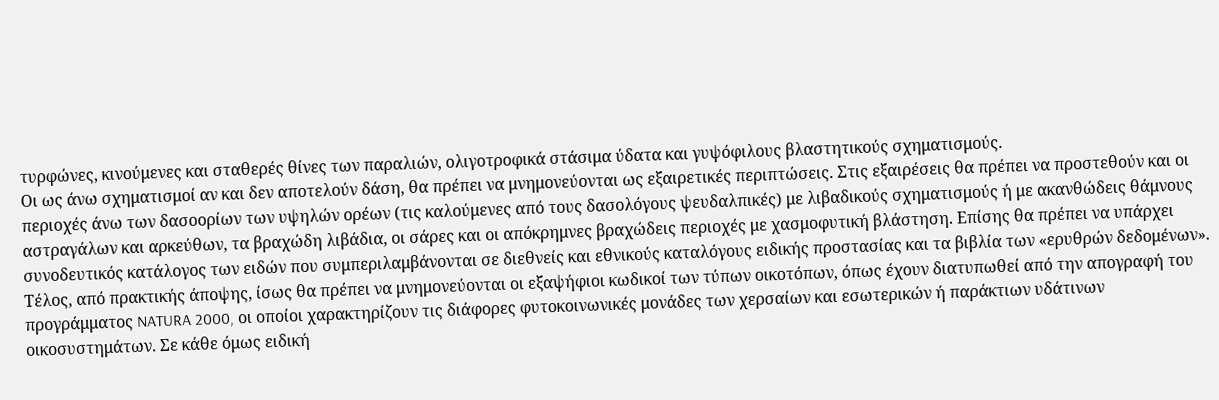τυρφώνες, κινούμενες και σταθερές θίνες των παραλιών, ολιγοτροφικά στάσιμα ύδατα και γυψόφιλους βλαστητικούς σχηματισμούς.
Οι ως άνω σχηματισμοί αν και δεν αποτελούν δάση, θα πρέπει να μνημονεύονται ως εξαιρετικές περιπτώσεις. Στις εξαιρέσεις θα πρέπει να προστεθούν και οι περιοχές άνω των δασοορίων των υψηλών ορέων (τις καλούμενες από τους δασολόγους ψευδαλπικές) με λιβαδικούς σχηματισμούς ή με ακανθώδεις θάμνους αστραγάλων και αρκεύθων, τα βραχώδη λιβάδια, οι σάρες και οι απόκρημνες βραχώδεις περιοχές με χασμοφυτική βλάστηση. Επίσης θα πρέπει να υπάρχει συνοδευτικός κατάλογος των ειδών που συμπεριλαμβάνονται σε διεθνείς και εθνικούς καταλόγους ειδικής προστασίας και τα βιβλία των «ερυθρών δεδομένων».
Τέλος, από πρακτικής άποψης, ίσως θα πρέπει να μνημονεύονται οι εξαψήφιοι κωδικοί των τύπων οικοτόπων, όπως έχουν διατυπωθεί από την απογραφή του προγράμματος NATURA 2000, οι οποίοι χαρακτηρίζουν τις διάφορες φυτοκοινωνικές μονάδες των χερσαίων και εσωτερικών ή παράκτιων υδάτινων οικοσυστημάτων. Σε κάθε όμως ειδική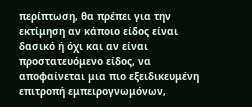περίπτωση, θα πρέπει για την εκτίμηση αν κάποιο είδος είναι δασικό ή όχι και αν είναι προστατευόμενο είδος, να αποφαίνεται μια πιο εξειδικευμένη επιτροπή εμπειρογνωμόνων,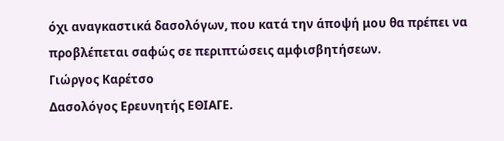όχι αναγκαστικά δασολόγων, που κατά την άποψή μου θα πρέπει να προβλέπεται σαφώς σε περιπτώσεις αμφισβητήσεων.
Γιώργος Καρέτσο
Δασολόγος Ερευνητής ΕΘΙΑΓΕ.